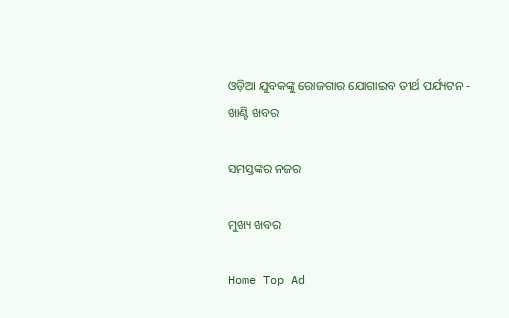ଓଡ଼ିଆ ଯୁବକଙ୍କୁ ରୋଜଗାର ଯୋଗାଇବ ତୀର୍ଥ ପର୍ଯ୍ୟଟନ - ଖାଣ୍ଟି ଖବର

ସମସ୍ତଙ୍କର ନଜର

ମୁଖ୍ୟ ଖବର

Home Top Ad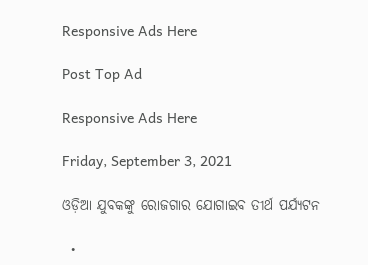Responsive Ads Here

Post Top Ad

Responsive Ads Here

Friday, September 3, 2021

ଓଡ଼ିଆ ଯୁବକଙ୍କୁ ରୋଜଗାର ଯୋଗାଇବ ତୀର୍ଥ ପର୍ଯ୍ୟଟନ

  •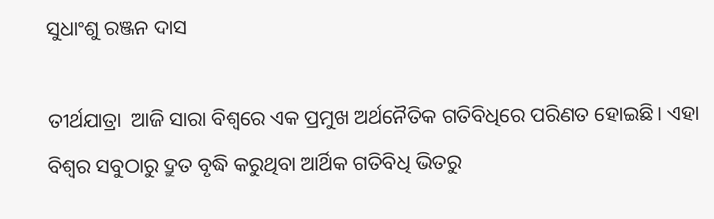ସୁଧାଂଶୁ ରଞ୍ଜନ ଦାସ

ତୀର୍ଥଯାତ୍ରା  ଆଜି ସାରା ବିଶ୍ୱରେ ଏକ ପ୍ରମୁଖ ଅର୍ଥନୈତିକ ଗତିବିଧିରେ ପରିଣତ ହୋଇଛି। ଏହା ବିଶ୍ୱର ସବୁଠାରୁ ଦ୍ରୁତ ବୃଦ୍ଧି କରୁଥିବା ଆର୍ଥିକ ଗତିବିଧି ଭିତରୁ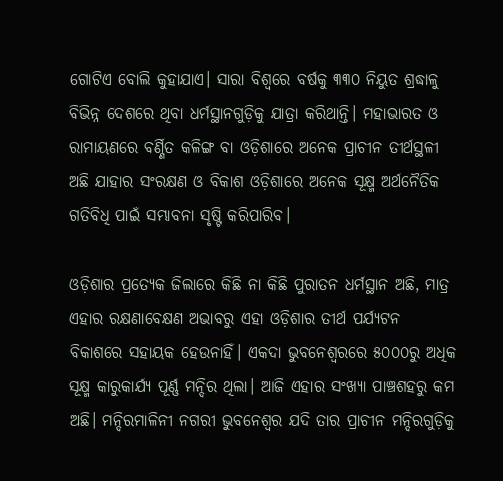ଗୋଟିଏ ବୋଲି କୁହାଯାଏ। ସାରା ବିଶ୍ୱରେ ବର୍ଷକୁ ୩୩୦ ନିୟୁତ ଶ୍ରଦ୍ଧାଳୁ ବିଭିନ୍ନ ଦେଶରେ ଥିବା ଧର୍ମସ୍ଥାନଗୁଡ଼ିକୁ ଯାତ୍ରା କରିଥାନ୍ତି। ମହାଭାରତ ଓ ରାମାୟଣରେ ବର୍ଣ୍ଣିତ କଳିଙ୍ଗ ବା ଓଡ଼ିଶାରେ ଅନେକ ପ୍ରାଚୀନ ତୀର୍ଥସ୍ଥଳୀ ଅଛି ଯାହାର ସଂରକ୍ଷଣ ଓ ବିକାଶ ଓଡ଼ିଶାରେ ଅନେକ ସୂକ୍ଷ୍ମ ଅର୍ଥନୈତିକ ଗତିବିଧି ପାଇଁ ସମ୍ଭାବନା ସୃଷ୍ଟି କରିପାରିବ।

ଓଡ଼ିଶାର ପ୍ରତ୍ୟେକ ଜିଲାରେ କିଛି ନା କିଛି ପୁରାତନ ଧର୍ମସ୍ଥାନ ଅଛି, ମାତ୍ର ଏହାର ରକ୍ଷଣାବେକ୍ଷଣ ଅଭାବରୁ ଏହା ଓଡ଼ିଶାର ତୀର୍ଥ ପର୍ଯ୍ୟଟନ ବିକାଶରେ ସହାୟକ ହେଉନାହିଁ। ଏକଦା ଭୁବନେଶ୍ୱରରେ ୫୦୦୦ରୁ ଅଧିକ ସୂକ୍ଷ୍ମ କାରୁକାର୍ଯ୍ୟ ପୂର୍ଣ୍ଣ ମନ୍ଦିର ଥିଲା। ଆଜି ଏହାର ସଂଖ୍ୟା ପାଞ୍ଚଶହରୁ କମ ଅଛି। ମନ୍ଦିରମାଳିନୀ ନଗରୀ ଭୁବନେଶ୍ୱର ଯଦି ତାର ପ୍ରାଚୀନ ମନ୍ଦିରଗୁଡ଼ିକୁ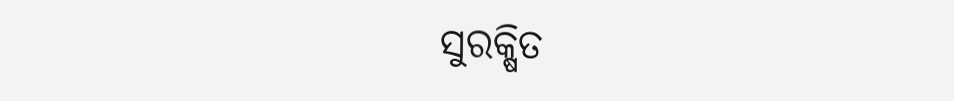ସୁରକ୍ଷିତ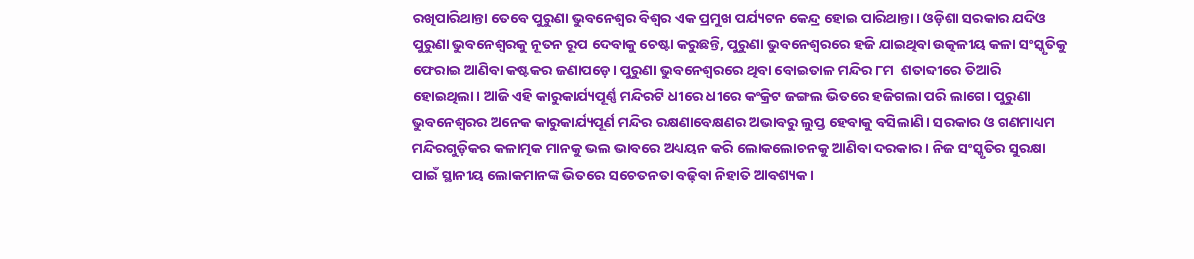ରଖିପାରିଥାନ୍ତା ତେବେ ପୁରୁଣା ଭୁବନେଶ୍ୱର ବିଶ୍ୱର ଏକ ପ୍ରମୁଖ ପର୍ଯ୍ୟଟନ କେନ୍ଦ୍ର ହୋଇ ପାରିଥାନ୍ତା। ଓଡ଼ିଶା ସରକାର ଯଦିଓ ପୁରୁଣା ଭୁବନେଶ୍ୱରକୁ ନୂତନ ରୂପ ଦେବାକୁ ଚେଷ୍ଟା କରୁଛନ୍ତି, ପୁରୁଣା ଭୁବନେଶ୍ୱରରେ ହଜି ଯାଇଥିବା ଉତ୍କଳୀୟ କଳା ସଂସ୍କୃତିକୁ ଫେରାଇ ଆଣିବା କଷ୍ଟକର ଜଣାପଡ଼େ। ପୁରୁଣା ଭୁବନେଶ୍ୱରରେ ଥିବା ବୋଇତାଳ ମନ୍ଦିର ୮ମ  ଶତାବ୍ଦୀରେ ତିଆରି ହୋଇଥିଲା। ଆଜି ଏହି କାରୁକାର୍ଯ୍ୟପୂର୍ଣ୍ଣ ମନ୍ଦିରଟି ଧୀରେ ଧୀରେ କଂକ୍ରିଟ ଜଙ୍ଗଲ ଭିତରେ ହଜିଗଲା ପରି ଲାଗେ। ପୁରୁଣା ଭୁବନେଶ୍ୱରର ଅନେକ କାରୁକାର୍ଯ୍ୟପୂର୍ଣ ମନ୍ଦିର ରକ୍ଷଣାବେକ୍ଷଣର ଅଭାବରୁ ଲୁପ୍ତ ହେବାକୁ ବସିଲାଣି। ସରକାର ଓ ଗଣମାଧ୍ୟମ ମନ୍ଦିରଗୁଡ଼ିକର କଳାତ୍ମକ ମାନକୁ ଭଲ ଭାବରେ ଅଧ୍ୟୟନ କରି ଲୋକଲୋଚନକୁ ଆଣିବା ଦରକାର। ନିଜ ସଂସ୍କୃତିର ସୁରକ୍ଷା ପାଇଁ ସ୍ଥାନୀୟ ଲୋକମାନଙ୍କ ଭିତରେ ସଚେତନତା ବଢ଼ିବା ନିହାତି ଆବଶ୍ୟକ।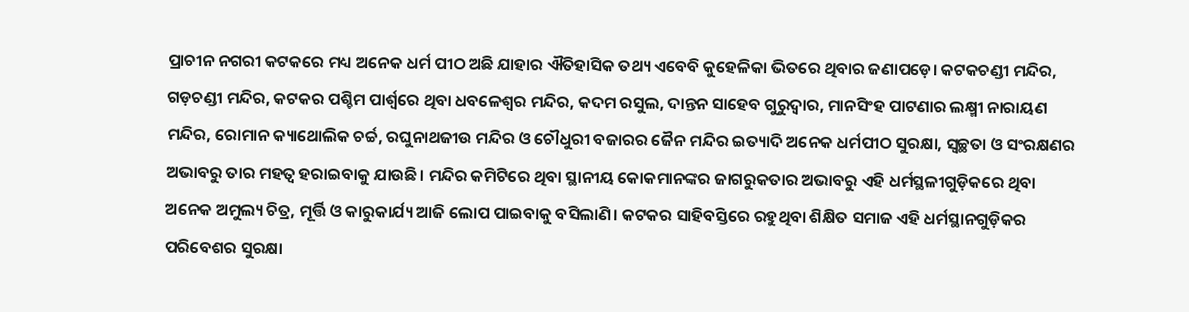ପ୍ରାଚୀନ ନଗରୀ କଟକରେ ମଧ୍ୟ ଅନେକ ଧର୍ମ ପୀଠ ଅଛି ଯାହାର ଐତିହାସିକ ତଥ୍ୟ ଏବେବି କୁହେଳିକା ଭିତରେ ଥିବାର ଜଣାପଡ଼େ। କଟକଚଣ୍ଡୀ ମନ୍ଦିର, ଗଡ଼ଚଣ୍ଡୀ ମନ୍ଦିର, କଟକର ପଶ୍ଚିମ ପାର୍ଶ୍ୱରେ ଥିବା ଧବଳେଶ୍ୱର ମନ୍ଦିର, କଦମ ରସୁଲ, ଦାନ୍ତନ ସାହେବ ଗୁରୁଦ୍ୱାର, ମାନସିଂହ ପାଟଣାର ଲକ୍ଷ୍ମୀ ନାରାୟଣ ମନ୍ଦିର, ରୋମାନ କ୍ୟାଥୋଲିକ ଚର୍ଚ୍ଚ, ରଘୁନାଥଜୀଉ ମନ୍ଦିର ଓ ଚୌଧୁରୀ ବଜାରର ଜୈନ ମନ୍ଦିର ଇତ୍ୟାଦି ଅନେକ ଧର୍ମପୀଠ ସୁରକ୍ଷା, ସ୍ୱଚ୍ଛତା ଓ ସଂରକ୍ଷଣର ଅଭାବରୁ ତାର ମହତ୍ୱ ହରାଇବାକୁ ଯାଉଛି। ମନ୍ଦିର କମିଟିରେ ଥିବା ସ୍ଥାନୀୟ କୋକମାନଙ୍କର ଜାଗରୁକତାର ଅଭାବରୁ ଏହି ଧର୍ମସ୍ଥଳୀଗୁଡ଼ିକରେ ଥିବା ଅନେକ ଅମୁଲ୍ୟ ଚିତ୍ର, ମୂର୍ତ୍ତି ଓ କାରୁକାର୍ଯ୍ୟ ଆଜି ଲୋପ ପାଇବାକୁ ବସିଲାଣି। କଟକର ସାହିବସ୍ତିରେ ରହୁଥିବା ଶିକ୍ଷିତ ସମାଜ ଏହି ଧର୍ମସ୍ଥାନଗୁଡ଼ିକର ପରିବେଶର ସୁରକ୍ଷା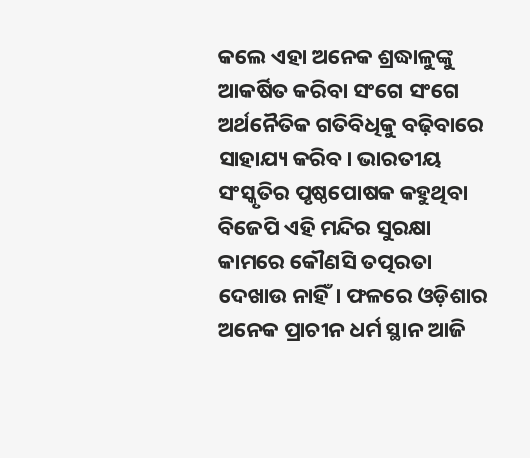କଲେ ଏହା ଅନେକ ଶ୍ରଦ୍ଧାଳୁଙ୍କୁ ଆକର୍ଷିତ କରିବା ସଂଗେ ସଂଗେ ଅର୍ଥନୈତିକ ଗତିବିଧିକୁ ବଢ଼ିବାରେ ସାହାଯ୍ୟ କରିବ। ଭାରତୀୟ ସଂସ୍କୃତିର ପୃଷ୍ଠପୋଷକ କହୁଥିବା ବିଜେପି ଏହି ମନ୍ଦିର ସୁରକ୍ଷା କାମରେ କୌଣସି ତତ୍ପରତା ଦେଖାଉ ନାହିଁ। ଫଳରେ ଓଡ଼ିଶାର ଅନେକ ପ୍ରାଚୀନ ଧର୍ମ ସ୍ଥାନ ଆଜି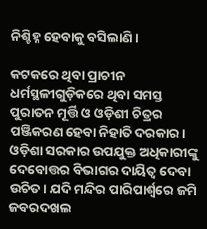ନିଶ୍ଚିହ୍ନ ହେବାକୁ ବସିଲାଣି।

କଟକରେ ଥିବା ପ୍ରାଚୀନ ଧର୍ମସ୍ଥଳୀଗୁଡ଼ିକରେ ଥିବା ସମସ୍ତ ପୁରାତନ ମୂର୍ତ୍ତି ଓ ଓଡ଼ିଶୀ ଚିତ୍ରର ପଞ୍ଜିକରଣ ହେବା ନିହାତି ଦରକାର। ଓଡ଼ିଶା ସରକାର ଉପଯୁକ୍ତ ଅଧିକାରୀଙ୍କୁ ଦେବୋତ୍ତର ବିଭାଗର ଦାୟିତ୍ୱ ଦେବା ଉଚିତ। ଯଦି ମନ୍ଦିର ପାରିପାର୍ଶ୍ୱରେ ଜମି ଜବରଦଖଲ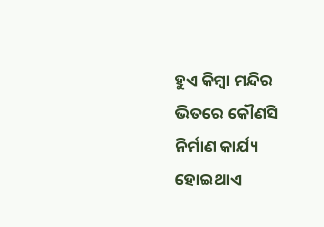ହୁଏ କିମ୍ବା ମନ୍ଦିର ଭିତରେ କୌଣସି ନିର୍ମାଣ କାର୍ଯ୍ୟ ହୋଇଥାଏ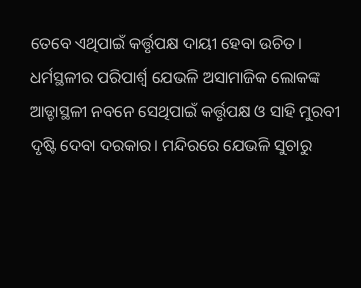ତେବେ ଏଥିପାଇଁ କର୍ତ୍ତୃପକ୍ଷ ଦାୟୀ ହେବା ଉଚିତ। ଧର୍ମସ୍ଥଳୀର ପରିପାର୍ଶ୍ଵ ଯେଭଳି ଅସାମାଜିକ ଲୋକଙ୍କ ଆଡ୍ଡାସ୍ଥଳୀ ନବନେ ସେଥିପାଇଁ କର୍ତ୍ତୃପକ୍ଷ ଓ ସାହି ମୁରବୀ ଦୃଷ୍ଟି ଦେବା ଦରକାର। ମନ୍ଦିରରେ ଯେଭଳି ସୁଚାରୁ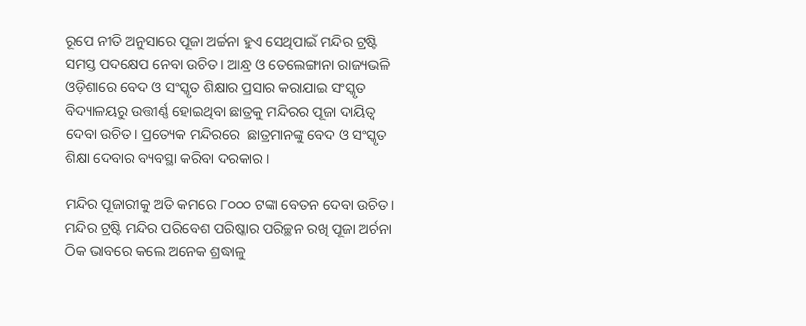ରୂପେ ନୀତି ଅନୁସାରେ ପୂଜା ଅର୍ଚ୍ଚନା ହୁଏ ସେଥିପାଇଁ ମନ୍ଦିର ଟ୍ରଷ୍ଟି ସମସ୍ତ ପଦକ୍ଷେପ ନେବା ଉଚିତ। ଆନ୍ଧ୍ର ଓ ତେଲେଙ୍ଗାନା ରାଜ୍ୟଭଳି  ଓଡ଼ିଶାରେ ବେଦ ଓ ସଂସ୍କୃତ ଶିକ୍ଷାର ପ୍ରସାର କରାଯାଇ ସଂସ୍କୃତ ବିଦ୍ୟାଳୟରୁ ଉତ୍ତୀର୍ଣ୍ଣ ହୋଇଥିବା ଛାତ୍ରକୁ ମନ୍ଦିରର ପୂଜା ଦାୟିତ୍ୱ ଦେବା ଉଚିତ। ପ୍ରତ୍ୟେକ ମନ୍ଦିରରେ  ଛାତ୍ରମାନଙ୍କୁ ବେଦ ଓ ସଂସ୍କୃତ ଶିକ୍ଷା ଦେବାର ବ୍ୟବସ୍ଥା କରିବା ଦରକାର।

ମନ୍ଦିର ପୂଜାରୀକୁ ଅତି କମରେ ୮୦୦୦ ଟଙ୍କା ବେତନ ଦେବା ଉଚିତ। ମନ୍ଦିର ଟ୍ରଷ୍ଟି ମନ୍ଦିର ପରିବେଶ ପରିଷ୍କାର ପରିଚ୍ଛନ ରଖି ପୂଜା ଅର୍ଚନା ଠିକ ଭାବରେ କଲେ ଅନେକ ଶ୍ରଦ୍ଧାଳୁ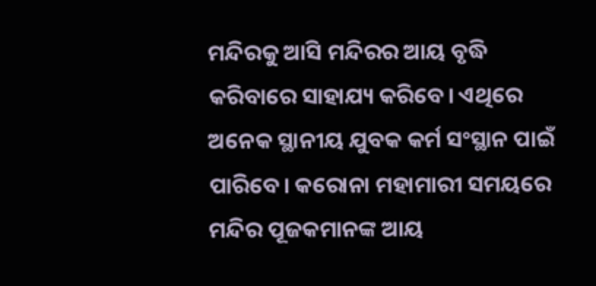ମନ୍ଦିରକୁ ଆସି ମନ୍ଦିରର ଆୟ ବୃଦ୍ଧି କରିବାରେ ସାହାଯ୍ୟ କରିବେ। ଏଥିରେ ଅନେକ ସ୍ଥାନୀୟ ଯୁବକ କର୍ମ ସଂସ୍ଥାନ ପାଇଁ ପାରିବେ। କରୋନା ମହାମାରୀ ସମୟରେ ମନ୍ଦିର ପୂଜକମାନଙ୍କ ଆୟ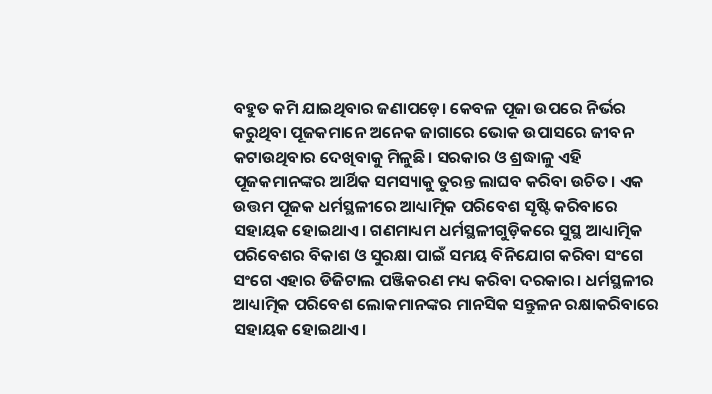ବହୁତ କମି ଯାଇଥିବାର ଜଣାପଡ଼େ। କେବଳ ପୂଜା ଉପରେ ନିର୍ଭର କରୁଥିବା ପୂଜକମାନେ ଅନେକ ଜାଗାରେ ଭୋକ ଉପାସରେ ଜୀବନ କଟାଉଥିବାର ଦେଖିବାକୁ ମିଳୁଛି। ସରକାର ଓ ଶ୍ରଦ୍ଧାଳୁ ଏହି ପୂଜକମାନଙ୍କର ଆର୍ଥିକ ସମସ୍ୟାକୁ ତୁରନ୍ତ ଲାଘବ କରିବା ଉଚିତ। ଏକ ଉତ୍ତମ ପୂଜକ ଧର୍ମସ୍ଥଳୀରେ ଆଧ୍ୟାତ୍ମିକ ପରିବେଶ ସୃଷ୍ଟି କରିବାରେ ସହାୟକ ହୋଇଥାଏ। ଗଣମାଧ୍ୟମ ଧର୍ମସ୍ଥଳୀଗୁଡ଼ିକରେ ସୁସ୍ଥ ଆଧ୍ୟାତ୍ମିକ ପରିବେଶର ବିକାଶ ଓ ସୁରକ୍ଷା ପାଇଁ ସମୟ ବିନିଯୋଗ କରିବା ସଂଗେ ସଂଗେ ଏହାର ଡିଜିଟାଲ ପଞ୍ଜିକରଣ ମଧ୍ୟ କରିବା ଦରକାର। ଧର୍ମସ୍ଥଳୀର ଆଧ୍ୟାତ୍ମିକ ପରିବେଶ ଲୋକମାନଙ୍କର ମାନସିକ ସନ୍ତୁଳନ ରକ୍ଷାକରିବାରେ ସହାୟକ ହୋଇଥାଏ।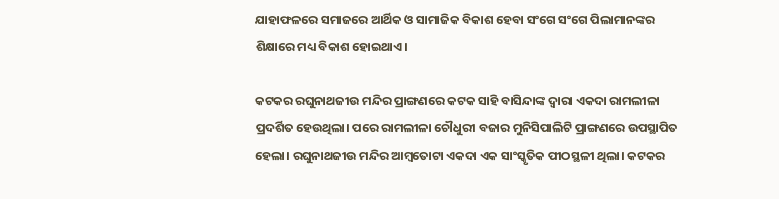ଯାହାଫଳରେ ସମାଜରେ ଆର୍ଥିକ ଓ ସାମାଜିକ ବିକାଶ ହେବା ସଂଗେ ସଂଗେ ପିଲାମାନଙ୍କର ଶିକ୍ଷାରେ ମଧ୍ୟ ବିକାଶ ହୋଇଥାଏ।

କଟକର ରଘୁନାଥଜୀଉ ମନ୍ଦିର ପ୍ରାଙ୍ଗଣରେ କଟକ ସାହି ବାସିନ୍ଦାଙ୍କ ଦ୍ୱାରା ଏକଦା ରାମଲୀଳା ପ୍ରଦର୍ଶିତ ହେଉଥିଲା। ପରେ ରାମଲୀଳା ଚୌଧୁରୀ ବଜାର ମୁନିସିପାଲିଟି ପ୍ରାଙ୍ଗଣରେ ଉପସ୍ଥାପିତ ହେଲା। ରଘୁନାଥଜୀଉ ମନ୍ଦିର ଆମ୍ବତୋଟା ଏକଦା ଏକ ସାଂସ୍କୃତିକ ପୀଠସ୍ଥଳୀ ଥିଲା। କଟକର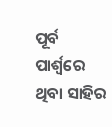ପୂର୍ବ ପାର୍ଶ୍ୱରେ ଥିବା ସାହିର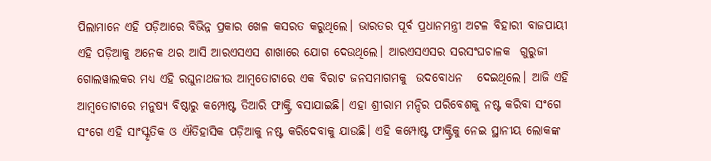ପିଲାମାନେ ଏହି ପଡ଼ିଆରେ ବିଭିନ୍ନ ପ୍ରକାର ଖେଳ କସରତ କରୁଥିଲେ। ଭାରତର ପୂର୍ବ ପ୍ରଧାନମନ୍ତ୍ରୀ ଅଟଳ ବିହାରୀ ବାଜପାୟୀ ଏହି ପଡ଼ିଆକୁ ଅନେକ ଥର ଆସି ଆରଏସଏସ ଶାଖାରେ ଯୋଗ ଦେଉଥିଲେ। ଆରଏସଏସର ସରସଂଘଚାଳକ  ଗୁରୁଜୀ ଗୋଲୱାଲକର ମଧ୍ୟ ଏହି ରଘୁନାଥଜୀଉ ଆମ୍ବତୋଟାରେ ଏକ ବିରାଟ ଜନସମାଗମକୁ  ଉଦବୋଧନ   ଦେଇଥିଲେ। ଆଜି ଏହି ଆମ୍ବତୋଟାରେ ମନୁଷ୍ୟ ବିଷ୍ଠାରୁ କମ୍ପୋଷ୍ଟ ତିଆରି ଫାକ୍ଟ୍ରି ବସାଯାଇଛି। ଏହା ଶ୍ରୀରାମ ମନ୍ଦିର ପରିବେଶକୁ ନଷ୍ଟ କରିବା ସଂଗେ ସଂଗେ ଏହି ସାଂସ୍କୃତିକ ଓ ଐତିହାସିକ ପଡ଼ିଆକୁ ନଷ୍ଟ କରିଦେବାକୁ ଯାଉଛି। ଏହି କମ୍ପୋଷ୍ଟ ଫାକ୍ଟ୍ରିକୁ ନେଇ ସ୍ଥାନୀୟ ଲୋକଙ୍କ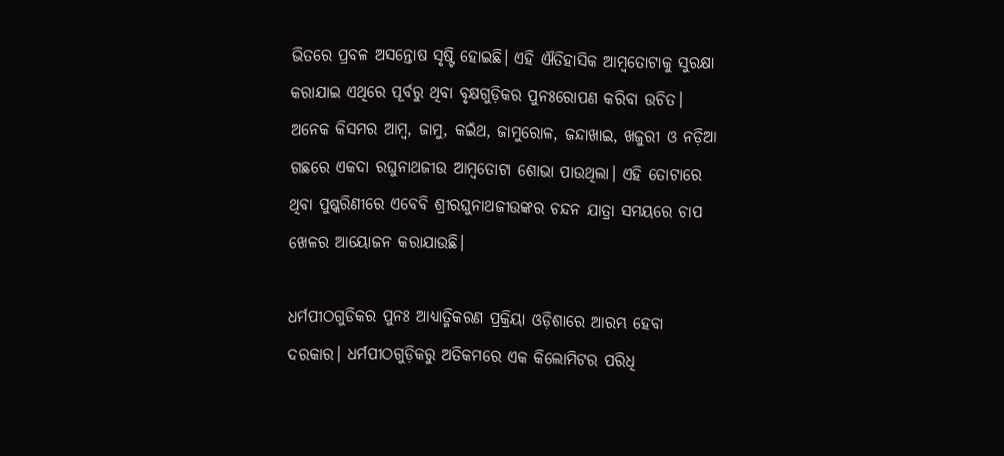ଭିତରେ ପ୍ରବଳ ଅସନ୍ତୋଷ ସୃଷ୍ଟି ହୋଇଛି। ଏହି ଐତିହାସିକ ଆମ୍ବତୋଟାକୁ ସୁରକ୍ଷା କରାଯାଇ ଏଥିରେ ପୂର୍ବରୁ ଥିବା ବୃକ୍ଷଗୁଡ଼ିକର ପୁନଃରୋପଣ କରିବା ଉଚିତ। ଅନେକ କିସମର ଆମ୍ବ, ଜାମୁ, କଇଁଥ, ଜାମୁରୋଳ, ଜନ୍ଦାଖାଇ, ଖଜୁରୀ ଓ ନଡ଼ିଆ ଗଛରେ ଏକଦା ରଘୁନାଥଜୀଉ ଆମ୍ବତୋଟା ଶୋଭା ପାଉଥିଲା। ଏହି ତୋଟାରେ ଥିବା ପୁଷ୍କରିଣୀରେ ଏବେବି ଶ୍ରୀରଘୁନାଥଜୀଉଙ୍କର ଚନ୍ଦନ ଯାତ୍ରା ସମୟରେ ଚାପ ଖେଳର ଆୟୋଜନ କରାଯାଉଛି।

ଧର୍ମପୀଠଗୁଡିକର ପୁନଃ ଆଧ୍ୟାତ୍ମିକରଣ ପ୍ରକ୍ରିୟା ଓଡ଼ିଶାରେ ଆରମ୍ଭ ହେବା ଦରକାର। ଧର୍ମପୀଠଗୁଡ଼ିକରୁ ଅତିକମରେ ଏକ କିଲୋମିଟର ପରିଧି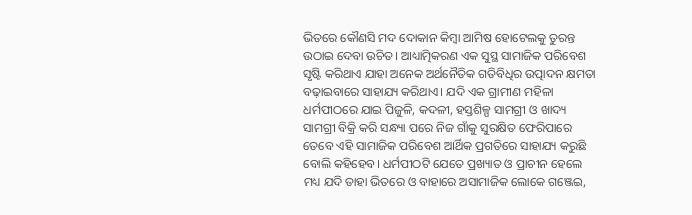ଭିତରେ କୌଣସି ମଦ ଦୋକାନ କିମ୍ବା ଆମିଷ ହୋଟେଲକୁ ତୁରନ୍ତ ଉଠାଇ ଦେବା ଉଚିତ। ଆଧ୍ୟାତ୍ମିକରଣ ଏକ ସୁସ୍ଥ ସାମାଜିକ ପରିବେଶ ସୃଷ୍ଟି କରିଥାଏ ଯାହା ଅନେକ ଅର୍ଥନୈତିକ ଗତିବିଧିର ଉତ୍ପାଦନ କ୍ଷମତା ବଢ଼ାଇବାରେ ସାହାଯ୍ୟ କରିଥାଏ। ଯଦି ଏକ ଗ୍ରାମୀଣ ମହିଳା ଧର୍ମପୀଠରେ ଯାଇ ପିଜୁଳି, କଦଳୀ, ହସ୍ତଶିଳ୍ପ ସାମଗ୍ରୀ ଓ ଖାଦ୍ୟ ସାମଗ୍ରୀ ବିକ୍ରି କରି ସନ୍ଧ୍ୟା ପରେ ନିଜ ଗାଁକୁ ସୁରକ୍ଷିତ ଫେରିପାରେ ତେବେ ଏହି ସାମାଜିକ ପରିବେଶ ଆର୍ଥିକ ପ୍ରଗତିରେ ସାହାଯ୍ୟ କରୁଛି ବୋଲି କହିହେବ। ଧର୍ମପୀଠଟି ଯେତେ ପ୍ରଖ୍ୟାତ ଓ ପ୍ରାଚୀନ ହେଲେ ମଧ୍ୟ ଯଦି ତାହା ଭିତରେ ଓ ବାହାରେ ଅସାମାଜିକ ଲୋକେ ଗଞ୍ଜେଇ,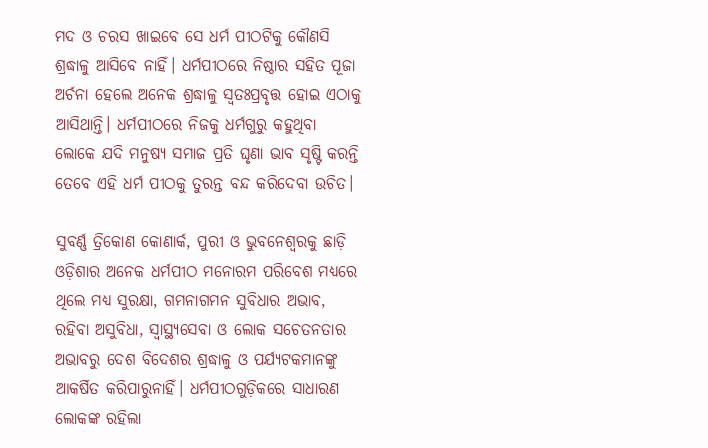ମଦ ଓ ଚରସ ଖାଇବେ ସେ ଧର୍ମ ପୀଠଟିକୁ କୌଣସି ଶ୍ରଦ୍ଧାଳୁ ଆସିବେ ନାହିଁ। ଧର୍ମପୀଠରେ ନିଷ୍ଠାର ସହିତ ପୂଜା ଅର୍ଚନା ହେଲେ ଅନେକ ଶ୍ରଦ୍ଧାଳୁ ସ୍ୱତଃପ୍ରବୃତ୍ତ ହୋଇ ଏଠାକୁ ଆସିଥାନ୍ତି। ଧର୍ମପୀଠରେ ନିଜକୁ ଧର୍ମଗୁରୁ କହୁଥିବା ଲୋକେ ଯଦି ମନୁଷ୍ୟ ସମାଜ ପ୍ରତି ଘୃଣା ଭାବ ସୃଷ୍ଟି କରନ୍ତି ତେବେ ଏହି ଧର୍ମ ପୀଠକୁ ତୁରନ୍ତ ବନ୍ଦ କରିଦେବା ଉଚିତ।

ସୁବର୍ଣ୍ଣ ତ୍ରିକୋଣ କୋଣାର୍କ, ପୁରୀ ଓ ଭୁବନେଶ୍ୱରକୁ ଛାଡ଼ି ଓଡ଼ିଶାର ଅନେକ ଧର୍ମପୀଠ ମନୋରମ ପରିବେଶ ମଧ୍ୟରେ ଥିଲେ ମଧ୍ୟ ସୁରକ୍ଷା, ଗମନାଗମନ ସୁବିଧାର ଅଭାବ, ରହିବା ଅସୁବିଧା, ସ୍ୱାସ୍ଥ୍ୟସେବା ଓ ଲୋକ ସଚେତନତାର ଅଭାବରୁ ଦେଶ ବିଦେଶର ଶ୍ରଦ୍ଧାଳୁ ଓ ପର୍ଯ୍ୟଟକମାନଙ୍କୁ ଆକର୍ଷିତ କରିପାରୁନାହିଁ। ଧର୍ମପୀଠଗୁଡ଼ିକରେ ସାଧାରଣ ଲୋକଙ୍କ ରହିଲା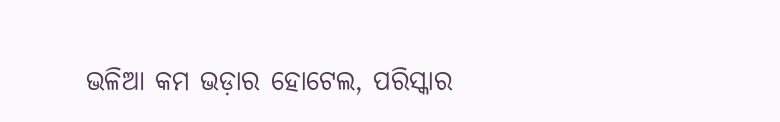ଭଳିଆ କମ ଭଡ଼ାର ହୋଟେଲ, ପରିସ୍କାର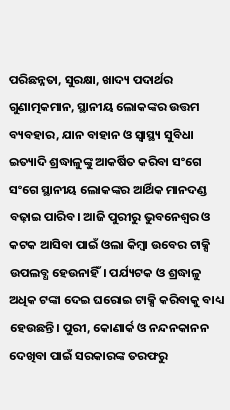ପରିଛନ୍ନତା, ସୁରକ୍ଷା, ଖାଦ୍ୟ ପଦାର୍ଥର ଗୁଣାତ୍ମକମାନ, ସ୍ଥାନୀୟ ଲୋକଙ୍କର ଉତ୍ତମ ବ୍ୟବହାର, ଯାନ ବାହାନ ଓ ସ୍ୱାସ୍ଥ୍ୟ ସୁବିଧା ଇତ୍ୟାଦି ଶ୍ରଦ୍ଧାଳୁଙ୍କୁ ଆକର୍ଷିତ କରିବା ସଂଗେ ସଂଗେ ସ୍ଥାନୀୟ ଲୋକଙ୍କର ଆର୍ଥିକ ମାନଦଣ୍ଡ ବଢ଼ାଇ ପାରିବ। ଆଜି ପୁରୀରୁ ଭୁବନେଶ୍ୱର ଓ କଟକ ଆସିବା ପାଇଁ ଓଲା କିମ୍ବା ଉବେର ଟାକ୍ସି ଉପଲବ୍ଧ ହେଉନାହିଁ। ପର୍ଯ୍ୟଟକ ଓ ଶ୍ରଦ୍ଧାଳୁ ଅଧିକ ଟଙ୍କା ଦେଇ ଘରୋଇ ଟାକ୍ସି କରିବାକୁ ବାଧ୍ୟ ହେଉଛନ୍ତି। ପୁରୀ, କୋଣାର୍କ ଓ ନନ୍ଦନକାନନ ଦେଖିବା ପାଇଁ ସରକାରଙ୍କ ତରଫରୁ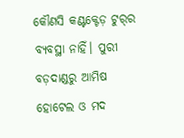କୌଣସି କଣ୍ଟକ୍ଟେଡ଼ ଟୁର୍‌ର ବ୍ୟବସ୍ଥା ନାହିଁ। ପୁରୀ ବଡ଼ଦାଣ୍ଡରୁ ଆମିଷ ହୋଟେଲ ଓ ମଦ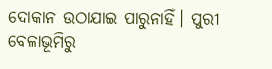ଦୋକାନ ଉଠାଯାଇ ପାରୁନାହିଁ। ପୁରୀ ବେଳାଭୂମିରୁ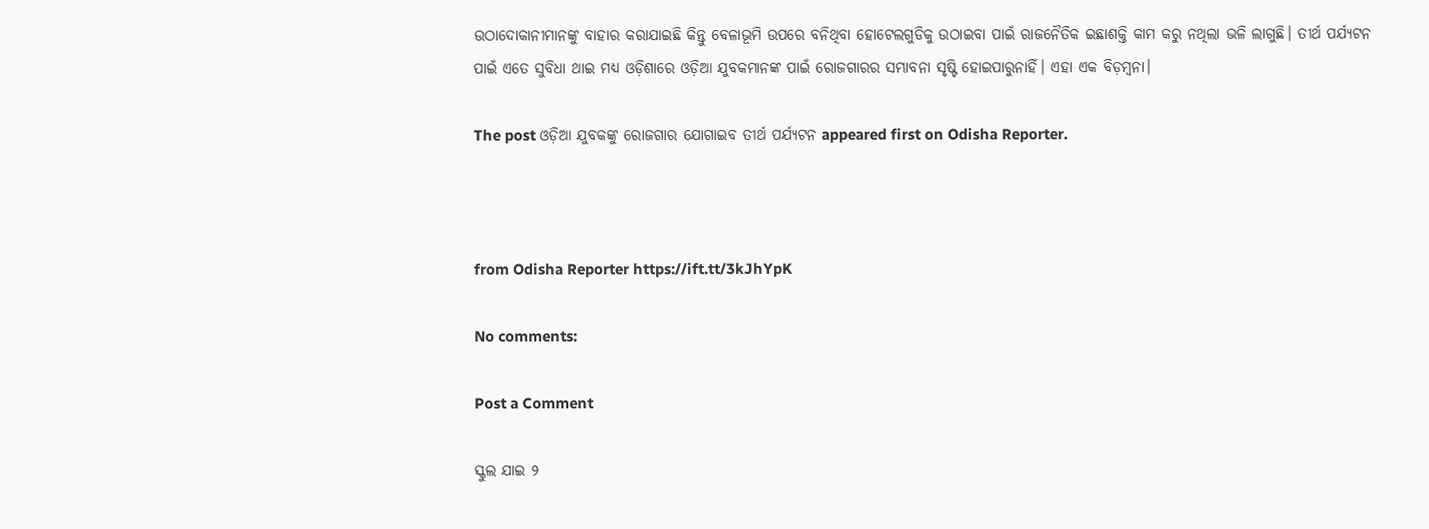ଉଠାଦୋକାନୀମାନଙ୍କୁ ବାହାର କରାଯାଇଛି କିନ୍ତୁ ବେଳାଭୂମି ଉପରେ ବନିଥିବା ହୋଟେଲଗୁଡିକୁ ଉଠାଇବା ପାଇଁ ରାଜନୈତିକ ଇଛାଶକ୍ତି କାମ କରୁ ନଥିଲା ଭଳି ଲାଗୁଛି। ତୀର୍ଥ ପର୍ଯ୍ୟଟନ ପାଇଁ ଏତେ ସୁବିଧା ଥାଇ ମଧ୍ୟ ଓଡ଼ିଶାରେ ଓଡ଼ିଆ ଯୁବକମାନଙ୍କ ପାଇଁ ରୋଜଗାରର ସମ୍ଭାବନା ସୃଷ୍ଟି ହୋଇପାରୁନାହିଁ। ଏହା ଏକ ବିଡ଼ମ୍ବନା।

The post ଓଡ଼ିଆ ଯୁବକଙ୍କୁ ରୋଜଗାର ଯୋଗାଇବ ତୀର୍ଥ ପର୍ଯ୍ୟଟନ appeared first on Odisha Reporter.



from Odisha Reporter https://ift.tt/3kJhYpK

No comments:

Post a Comment

ସ୍କୁଲ ଯାଇ ୨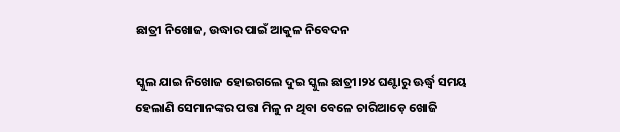ଛାତ୍ରୀ ନିଖୋଜ, ଉଦ୍ଧାର ପାଇଁ ଆକୁଳ ନିବେଦନ

ସ୍କୁଲ ଯାଇ ନିଖୋଜ ହୋଇଗଲେ ଦୁଇ ସ୍କୁଲ ଛାତ୍ରୀ।୨୪ ଘଣ୍ଟାରୁ ଊର୍ଦ୍ଧ୍ୱ ସମୟ ହେଲାଣି ସେମାନଙ୍କର ପତ୍ତା ମିଳୁ ନ ଥିବା ବେଳେ ଚାରିଆଡ଼େ ଖୋଜି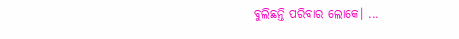ବୁଲିଛନ୍ତି ପରିବାର ଲୋକେ। ...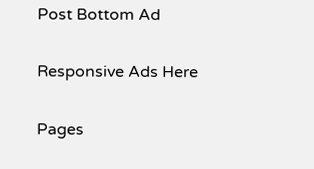Post Bottom Ad

Responsive Ads Here

Pages